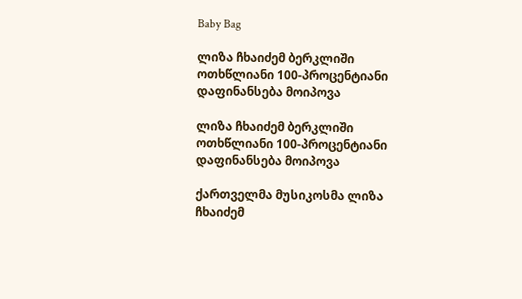Baby Bag

ლიზა ჩხაიძემ ბერკლიში ოთხწლიანი 100-პროცენტიანი დაფინანსება მოიპოვა

ლიზა ჩხაიძემ ბერკლიში ოთხწლიანი 100-პროცენტიანი დაფინანსება მოიპოვა

ქართველმა მუსიკოსმა ლიზა ჩხაიძემ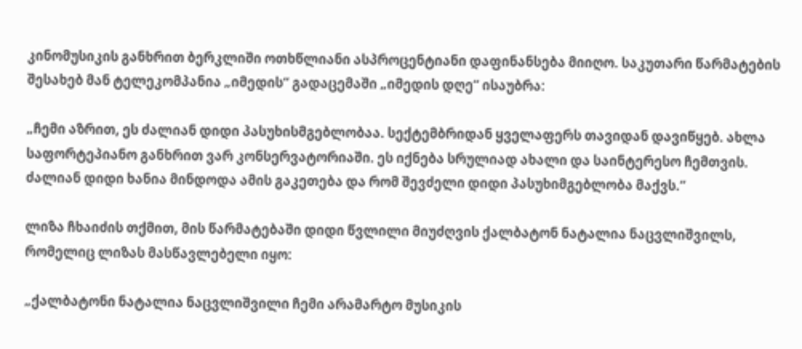კინომუსიკის განხრით ბერკლიში ოთხწლიანი ასპროცენტიანი დაფინანსება მიიღო. საკუთარი წარმატების შესახებ მან ტელეკომპანია „იმედის“ გადაცემაში „იმედის დღე“ ისაუბრა:

„ჩემი აზრით, ეს ძალიან დიდი პასუხისმგებლობაა. სექტემბრიდან ყველაფერს თავიდან დავიწყებ. ახლა საფორტეპიანო განხრით ვარ კონსერვატორიაში. ეს იქნება სრულიად ახალი და საინტერესო ჩემთვის. ძალიან დიდი ხანია მინდოდა ამის გაკეთება და რომ შევძელი დიდი პასუხიმგებლობა მაქვს.“

ლიზა ჩხაიძის თქმით, მის წარმატებაში დიდი წვლილი მიუძღვის ქალბატონ ნატალია ნაცვლიშვილს, რომელიც ლიზას მასწავლებელი იყო:

„ქალბატონი ნატალია ნაცვლიშვილი ჩემი არამარტო მუსიკის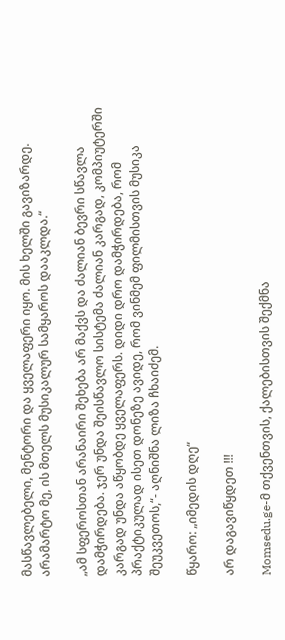მასწავლებელი, მენტორი და ყველაფერი იყო. მის ხელში გავიზარდე. არამარტო მე, ის მთელს მუსიკალურ სამყაროს დააკლდა.“

„ამ სფეროსთან არანაირი შეხება არ მაქვს და ძალიან ბევრი სწავლა დამჭირდება. ჯერ უნდა შეისწავლო სისტემა ძალიან კარგად, კომპიუტერში კარგად უნდა აწყობდე ყველაფერს. დიდი დრო დამჭირდება, რომ პრაქტიკულად ისეთ დონეზე ავიდე, რომ ვინმემ ფილმისთვის მუსიკა შეუკვეთოს,“- აღნიშნა ლიზა ჩხაიძემ.

წყარო: „იმედის დღე“

არ დაგავიწყდეთ !!!

Momsedu.ge-მ თქვენთვის, ქალებისთვის შექმნა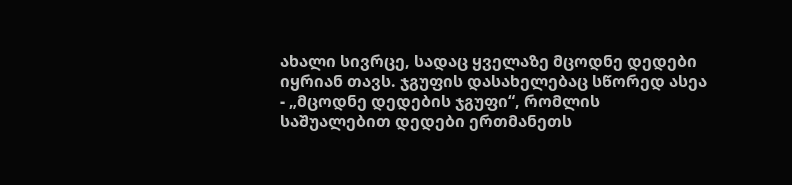ახალი სივრცე, სადაც ყველაზე მცოდნე დედები იყრიან თავს. ჯგუფის დასახელებაც სწორედ ასეა - „მცოდნე დედების ჯგუფი“, რომლის საშუალებით დედები ერთმანეთს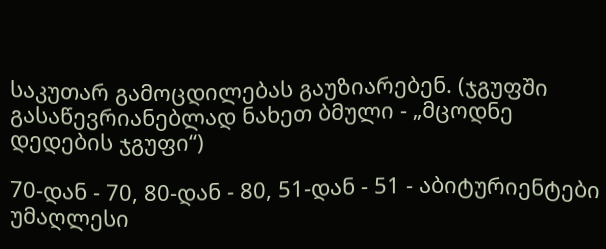საკუთარ გამოცდილებას გაუზიარებენ. (ჯგუფში გასაწევრიანებლად ნახეთ ბმული - „მცოდნე დედების ჯგუფი“)

70-დან - 70, 80-დან - 80, 51-დან - 51 - აბიტურიენტები უმაღლესი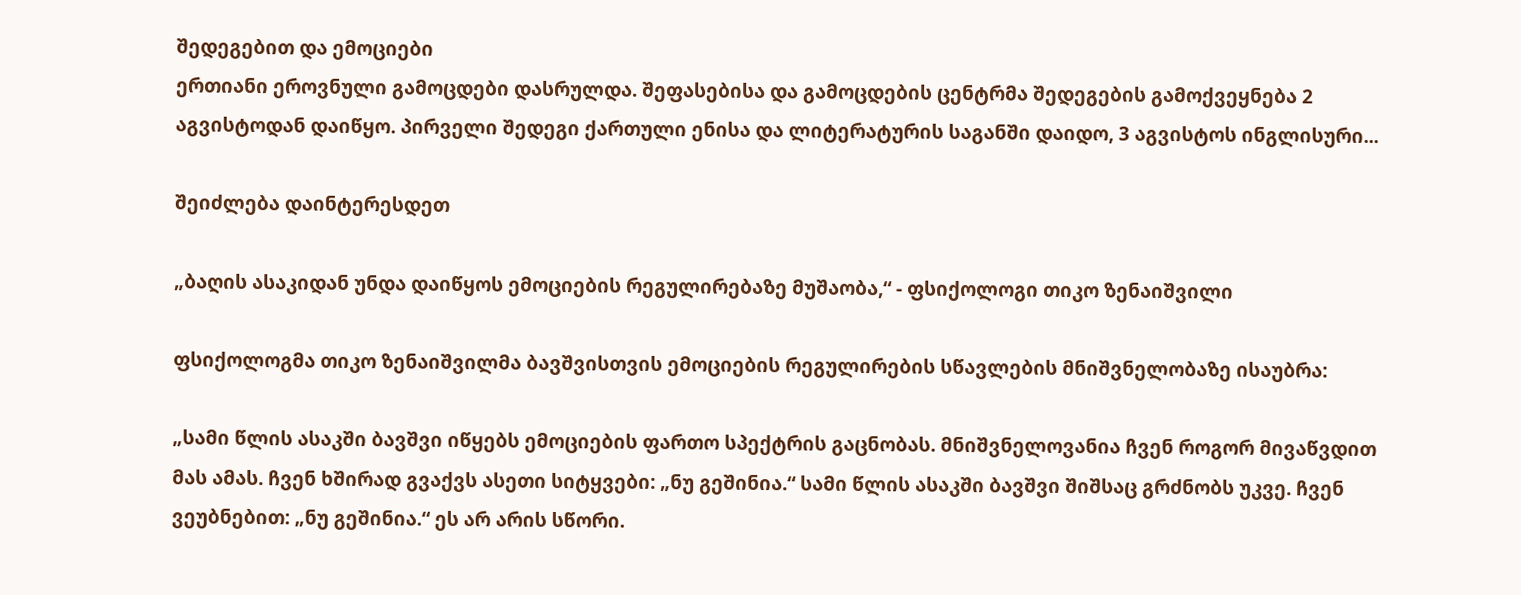შედეგებით და ემოციები
ერთიანი ეროვნული გამოცდები დასრულდა. შეფასებისა და გამოცდების ცენტრმა შედეგების გამოქვეყნება 2 აგვისტოდან დაიწყო. პირველი შედეგი ქართული ენისა და ლიტერატურის საგანში დაიდო, 3 აგვისტოს ინგლისური...

შეიძლება დაინტერესდეთ

„ბაღის ასაკიდან უნდა დაიწყოს ემოციების რეგულირებაზე მუშაობა,“ - ფსიქოლოგი თიკო ზენაიშვილი

ფსიქოლოგმა თიკო ზენაიშვილმა ბავშვისთვის ემოციების რეგულირების სწავლების მნიშვნელობაზე ისაუბრა:

„სამი წლის ასაკში ბავშვი იწყებს ემოციების ფართო სპექტრის გაცნობას. მნიშვნელოვანია ჩვენ როგორ მივაწვდით მას ამას. ჩვენ ხშირად გვაქვს ასეთი სიტყვები: „ნუ გეშინია.“ სამი წლის ასაკში ბავშვი შიშსაც გრძნობს უკვე. ჩვენ ვეუბნებით: „ნუ გეშინია.“ ეს არ არის სწორი.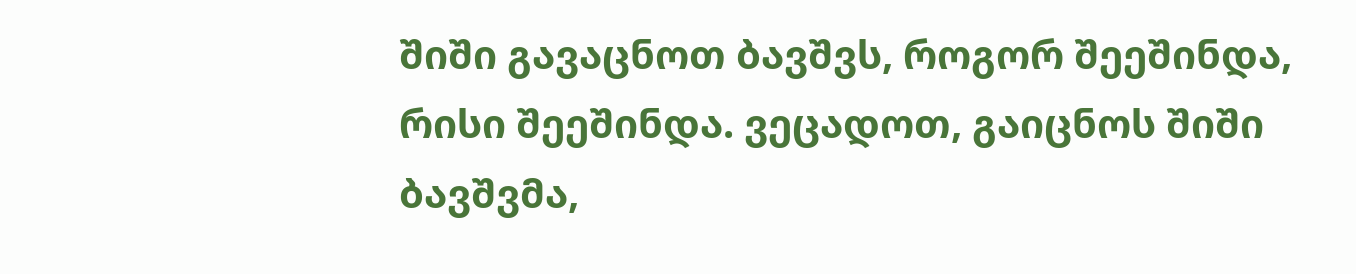შიში გავაცნოთ ბავშვს, როგორ შეეშინდა, რისი შეეშინდა. ვეცადოთ, გაიცნოს შიში ბავშვმა,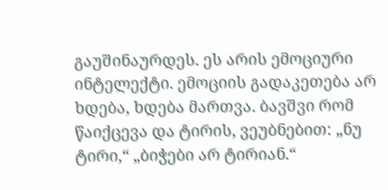გაუშინაურდეს. ეს არის ემოციური ინტელექტი. ემოციის გადაკეთება არ ხდება, ხდება მართვა. ბავშვი რომ წაიქცევა და ტირის, ვეუბნებით: „ნუ ტირი,“ „ბიჭები არ ტირიან.“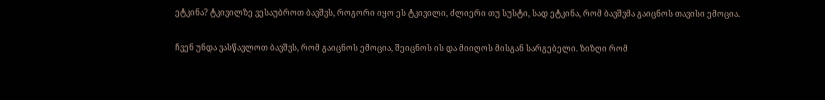ეტკინა? ტკივილზე ვესაუბროთ ბავშვს, როგორი იყო ეს ტკივილი, ძლიერი თუ სუსტი, სად ეტკინა, რომ ბავშვმა გაიცნოს თავისი ემოცია.

ჩვენ უნდა ვასწავლოთ ბავშვს, რომ გაიცნოს ემოცია, შეიცნოს ის და მიიღოს მისგან სარგებელი. ზიზღი რომ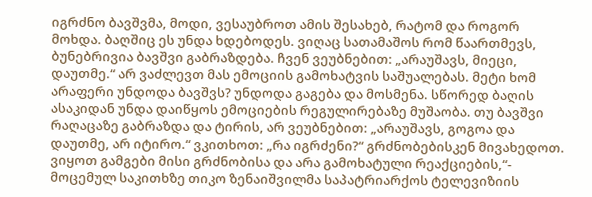იგრძნო ბავშვმა, მოდი, ვესაუბროთ ამის შესახებ, რატომ და როგორ მოხდა. ბაღშიც ეს უნდა ხდებოდეს. ვიღაც სათამაშოს რომ წაართმევს, ბუნებრივია ბავშვი გაბრაზდება. ჩვენ ვეუბნებით: „არაუშავს, მიეცი, დაუთმე.“ არ ვაძლევთ მას ემოციის გამოხატვის საშუალებას. მეტი ხომ არაფერი უნდოდა ბავშვს? უნდოდა გაგება და მოსმენა. სწორედ ბაღის ასაკიდან უნდა დაიწყოს ემოციების რეგულირებაზე მუშაობა. თუ ბავშვი რაღაცაზე გაბრაზდა და ტირის, არ ვეუბნებით: „არაუშავს, გოგოა და დაუთმე, არ იტირო.“ ვკითხოთ: „რა იგრძენი?“ გრძნობებისკენ მივახედოთ. ვიყოთ გამგები მისი გრძნობისა და არა გამოხატული რეაქციების,“- მოცემულ საკითხზე თიკო ზენაიშვილმა საპატრიარქოს ტელევიზიის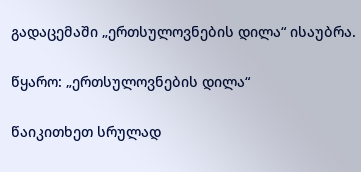გადაცემაში „ერთსულოვნების დილა“ ისაუბრა.

წყარო: „ერთსულოვნების დილა“

წაიკითხეთ სრულად